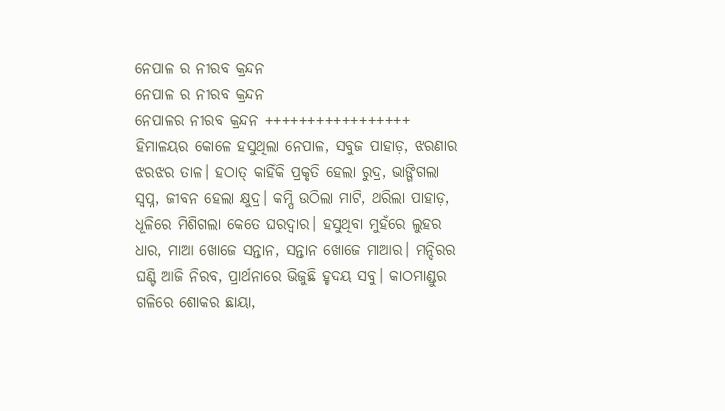ନେପାଳ ର ନୀରବ କ୍ରନ୍ଦନ
ନେପାଳ ର ନୀରବ କ୍ରନ୍ଦନ
ନେପାଳର ନୀରବ କ୍ରନ୍ଦନ +++++++++++++++++ ହିମାଳୟର କୋଳେ ହସୁଥିଲା ନେପାଳ, ସବୁଜ ପାହାଡ଼, ଝରଣାର ଝରଝର ତାଳ। ହଠାତ୍ କାହିଁକି ପ୍ରକୃତି ହେଲା ରୁଦ୍ର, ଭାଙ୍ଗିଗଲା ସ୍ୱପ୍ନ, ଜୀବନ ହେଲା କ୍ଷୁଦ୍ର। କମ୍ପି ଉଠିଲା ମାଟି, ଥରିଲା ପାହାଡ଼, ଧୂଳିରେ ମିଶିଗଲା କେତେ ଘରଦ୍ୱାର। ହସୁଥିବା ମୁହଁରେ ଲୁହର ଧାର, ମାଆ ଖୋଜେ ସନ୍ତାନ, ସନ୍ତାନ ଖୋଜେ ମାଆର। ମନ୍ଦିରର ଘଣ୍ଟି ଆଜି ନିରବ, ପ୍ରାର୍ଥନାରେ ଭିଜୁଛି ହୃଦୟ ସବୁ। କାଠମାଣ୍ଡୁର ଗଳିରେ ଶୋକର ଛାୟା,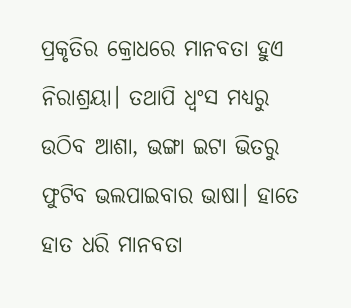ପ୍ରକୃତିର କ୍ରୋଧରେ ମାନବତା ହୁଏ ନିରାଶ୍ରୟା। ତଥାପି ଧ୍ୱଂସ ମଧ୍ୟରୁ ଉଠିବ ଆଶା, ଭଙ୍ଗା ଇଟା ଭିତରୁ ଫୁଟିବ ଭଲପାଇବାର ଭାଷା। ହାତେ ହାତ ଧରି ମାନବତା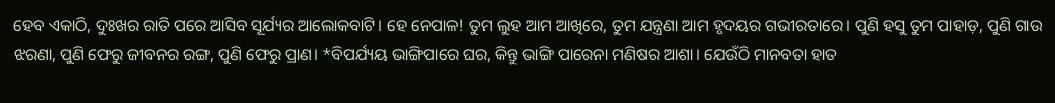ହେବ ଏକାଠି, ଦୁଃଖର ରାତି ପରେ ଆସିବ ସୂର୍ଯ୍ୟର ଆଲୋକବାଟି। ହେ ନେପାଳ! ତୁମ ଲୁହ ଆମ ଆଖିରେ, ତୁମ ଯନ୍ତ୍ରଣା ଆମ ହୃଦୟର ଗଭୀରତାରେ। ପୁଣି ହସୁ ତୁମ ପାହାଡ଼, ପୁଣି ଗାଉ ଝରଣା, ପୁଣି ଫେରୁ ଜୀବନର ରଙ୍ଗ, ପୁଣି ଫେରୁ ପ୍ରାଣ। *ବିପର୍ଯ୍ୟୟ ଭାଙ୍ଗିପାରେ ଘର, କିନ୍ତୁ ଭାଙ୍ଗି ପାରେନା ମଣିଷର ଆଶା। ଯେଉଁଠି ମାନବତା ହାତ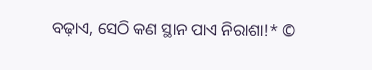ବଢ଼ାଏ, ସେଠି କଣ ସ୍ଥାନ ପାଏ ନିରାଶା!* ©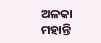ଅଳକା ମହାନ୍ତି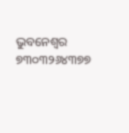ଭୁବନେଶ୍ବର ୭୩୦୩୨୬୪୩୭୭